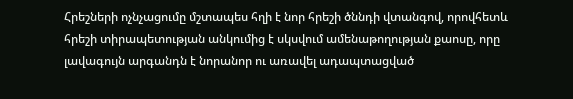Հրեշների ոչնչացումը մշտապես հղի է նոր հրեշի ծննդի վտանգով, որովհետև հրեշի տիրապետության անկումից է սկսվում ամենաթողության քաոսը, որը լավագույն արգանդն է նորանոր ու առավել ադապտացված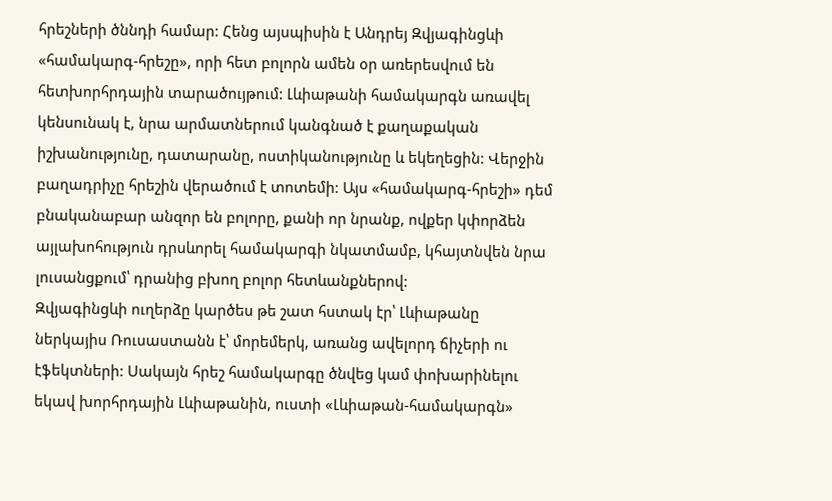հրեշների ծննդի համար: Հենց այսպիսին է Անդրեյ Զվյագինցևի «համակարգ-հրեշը», որի հետ բոլորն ամեն օր առերեսվում են հետխորհրդային տարածույթում: Լևիաթանի համակարգն առավել կենսունակ է, նրա արմատներում կանգնած է քաղաքական իշխանությունը, դատարանը, ոստիկանությունը և եկեղեցին: Վերջին բաղադրիչը հրեշին վերածում է տոտեմի: Այս «համակարգ-հրեշի» դեմ բնականաբար անզոր են բոլորը, քանի որ նրանք, ովքեր կփորձեն այլախոհություն դրսևորել համակարգի նկատմամբ, կհայտնվեն նրա լուսանցքում՝ դրանից բխող բոլոր հետևանքներով:
Զվյագինցևի ուղերձը կարծես թե շատ հստակ էր՝ Լևիաթանը ներկայիս Ռուսաստանն է՝ մորեմերկ, առանց ավելորդ ճիչերի ու էֆեկտների: Սակայն հրեշ համակարգը ծնվեց կամ փոխարինելու եկավ խորհրդային Լևիաթանին, ուստի «Լևիաթան-համակարգն»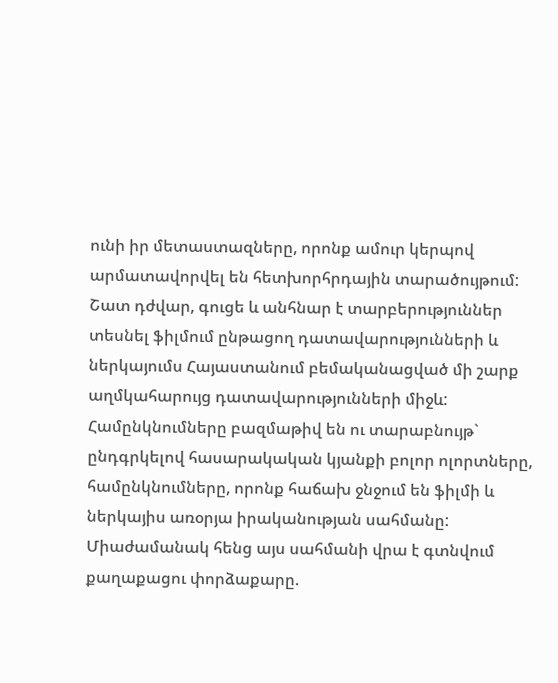ունի իր մետաստազները, որոնք ամուր կերպով արմատավորվել են հետխորհրդային տարածույթում: Շատ դժվար, գուցե և անհնար է տարբերություններ տեսնել ֆիլմում ընթացող դատավարությունների և ներկայումս Հայաստանում բեմականացված մի շարք աղմկահարույց դատավարությունների միջև: Համընկնումները բազմաթիվ են ու տարաբնույթ` ընդգրկելով հասարակական կյանքի բոլոր ոլորտները, համընկնումները, որոնք հաճախ ջնջում են ֆիլմի և ներկայիս առօրյա իրականության սահմանը:
Միաժամանակ հենց այս սահմանի վրա է գտնվում քաղաքացու փորձաքարը.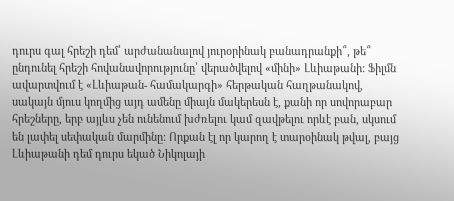դուրս գալ հրեշի դեմ՝ արժանանալով յուրօրինակ բանադրանքի՞, թե՞ ընդունել հրեշի հովանավորությունը՝ վերածվելով «մինի» Լևիաթանի: Ֆիլմն ավարտվում է «Լևիաթան- համակարգի» հերթական հաղթանակով, սակայն մյուս կողմից այդ ամենը միայն մակերեսն է, քանի որ սովորաբար հրեշները, երբ այլևս չեն ունենում խժռելու կամ զավթելու որևէ բան, սկսում են լափել սեփական մարմինը: Որքան էլ որ կարող է տարօինակ թվալ, բայց Լևիաթանի դեմ դուրս եկած Նիկոլայի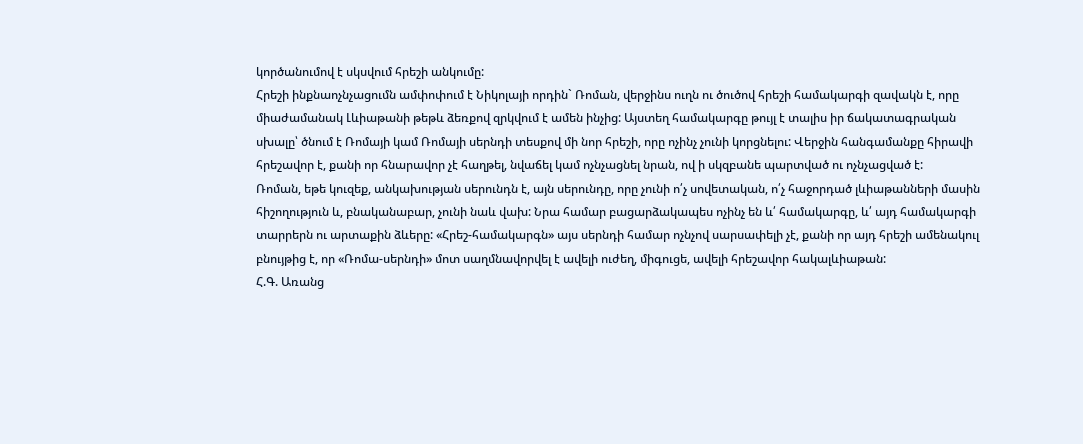կործանումով է սկսվում հրեշի անկումը:
Հրեշի ինքնաոչնչացումն ամփոփում է Նիկոլայի որդին` Ռոման, վերջինս ուղն ու ծուծով հրեշի համակարգի զավակն է, որը միաժամանակ Լևիաթանի թեթև ձեռքով զրկվում է ամեն ինչից: Այստեղ համակարգը թույլ է տալիս իր ճակատագրական սխալը՝ ծնում է Ռոմայի կամ Ռոմայի սերնդի տեսքով մի նոր հրեշի, որը ոչինչ չունի կորցնելու: Վերջին հանգամանքը հիրավի հրեշավոր է, քանի որ հնարավոր չէ հաղթել, նվաճել կամ ոչնչացնել նրան, ով ի սկզբանե պարտված ու ոչնչացված է:
Ռոման, եթե կուզեք, անկախության սերունդն է, այն սերունդը, որը չունի ո՛չ սովետական, ո՛չ հաջորդած լևիաթանների մասին հիշողություն և, բնականաբար, չունի նաև վախ: Նրա համար բացարձակապես ոչինչ են և՛ համակարգը, և՛ այդ համակարգի տարրերն ու արտաքին ձևերը: «Հրեշ-համակարգն» այս սերնդի համար ոչնչով սարսափելի չէ, քանի որ այդ հրեշի ամենակուլ բնույթից է, որ «Ռոմա-սերնդի» մոտ սաղմնավորվել է ավելի ուժեղ, միգուցե, ավելի հրեշավոր հակալևիաթան:
Հ.Գ. Առանց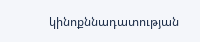կինոքննադատության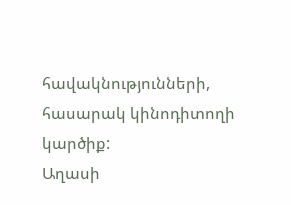հավակնությունների, հասարակ կինոդիտողի կարծիք:
Աղասի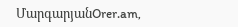ՄարգարյանOrer.am,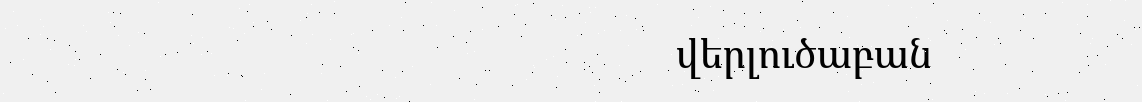վերլուծաբան